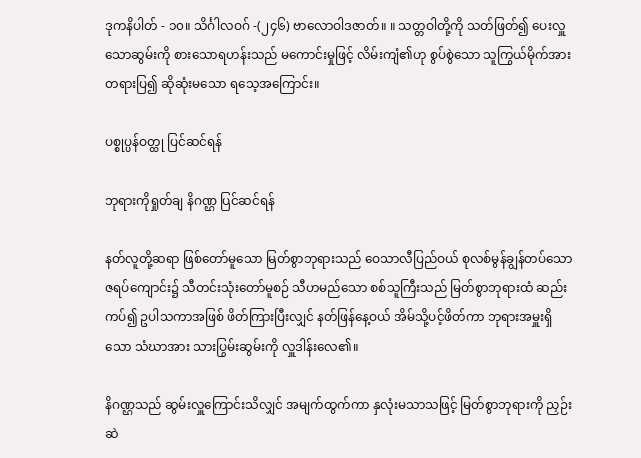ဒုကနိပါတ် - ၁၀။ သိင်္ဂါလဝဂ် -(၂၄၆) ဗာလောဝါဒဇာတ်။ ။ သတ္တဝါတို့ကို သတ်ဖြတ်၍ ပေးလှူသောဆွမ်းကို စားသောရဟန်းသည် မကောင်းမှုဖြင့် လိမ်းကျံ၏ဟု စွပ်စွဲသော သူကြွယ်မိုက်အား တရားပြ၍ ဆိုဆုံးမသော ရသေ့အကြောင်း။

ပစ္စုပ္ပန်ဝတ္ထု ပြင်ဆင်ရန်

ဘုရားကိုရှုတ်ချ နိဂဏ္ဌ ပြင်ဆင်ရန်

နတ်လူတို့ဆရာ ဖြစ်တော်မူသော မြတ်စွာဘုရားသည် ဝေသာလီပြည်ဝယ် စုလစ်မွန်ချွန်တပ်သော ဇရပ်ကျောင်း၌ သီတင်းသုံးတော်မူစဉ် သီဟမည်သော စစ်သူကြီးသည် မြတ်စွာဘုရားထံ ဆည်းကပ်၍ ဥပါသကာအဖြစ် ဖိတ်ကြားပြီးလျှင် နတ်ဖြန်နေ့ဝယ် အိမ်သို့ပင့်ဖိတ်ကာ ဘုရားအမှူးရှိသော သံဃာအား သားပြွမ်းဆွမ်းကို လှူဒါန်းလေ၏။

နိဂဏ္ဌသည် ဆွမ်းလှူကြောင်းသိလျှင် အမျက်ထွက်ကာ နှလုံးမသာသဖြင့် မြတ်စွာဘုရားကို ညှဉ်းဆဲ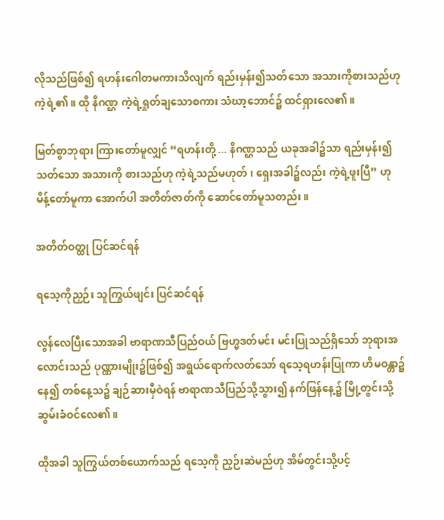လိုသည်ဖြစ်၍ ရဟန်းဂေါတမကားသိလျက် ရည်းမှန်း၍သတ်သော အသားကိုစားသည်ဟု ကဲ့ရဲ့၏။ ထို နိဂဏ္ဌ ကဲ့ရဲ့ရှုတ်ချသောစကား သံဃာ့ဘောင်၌ ထင်ရှားလေ၏။

မြတ်စွာဘုရား ကြားတော်မူလျှင် “ရဟန်းတို့ ... နိဂဏ္ဌသည် ယခုအခါ၌သာ ရည်းမှန်း၍သတ်သော အသားကို စားသည်ဟု ကဲ့ရဲ့သည်မဟုတ်၊ ရှေးအခါ၌လည်း ကဲ့ရဲ့ဖူးပြီ” ဟု မိန့်တော်မူကာ အောက်ပါ အတိတ်ဇာတ်ကို ဆောင်တော်မူသတည်း။

အတိတ်ဝတ္ထု ပြင်ဆင်ရန်

ရသေ့ကိုညှဉ်း သူကြွယ်ဖျင်း ပြင်ဆင်ရန်

လွန်လေပြီးသောအခါ ဗာရာဏသီပြည်ဝယ် ဗြဟ္မဒတ်မင်း မင်းပြုသည်ရှိသော် ဘုရားအလောင်းသည် ပုဏ္ဏားမျိုး၌ဖြစ်၍ အရွယ်ရောက်လတ်သော် ရသေ့ရဟန်းပြုကာ ဟိမဝန္တာ၌နေ၍ တစ်နေ့သ၌ ချဉ်ဆားမှီဝဲရန် ဗာရာဏသီပြည်သို့သွား၍ နက်ဖြန်နေ့၌ မြို့တွင်းသို့ ဆွမ်းခံဝင်လေ၏။

ထိုအခါ သူကြွယ်တစ်ယောက်သည် ရသေ့ကို ညှဉ်းဆဲမည်ဟု အိမ်တွင်းသို့ပင့်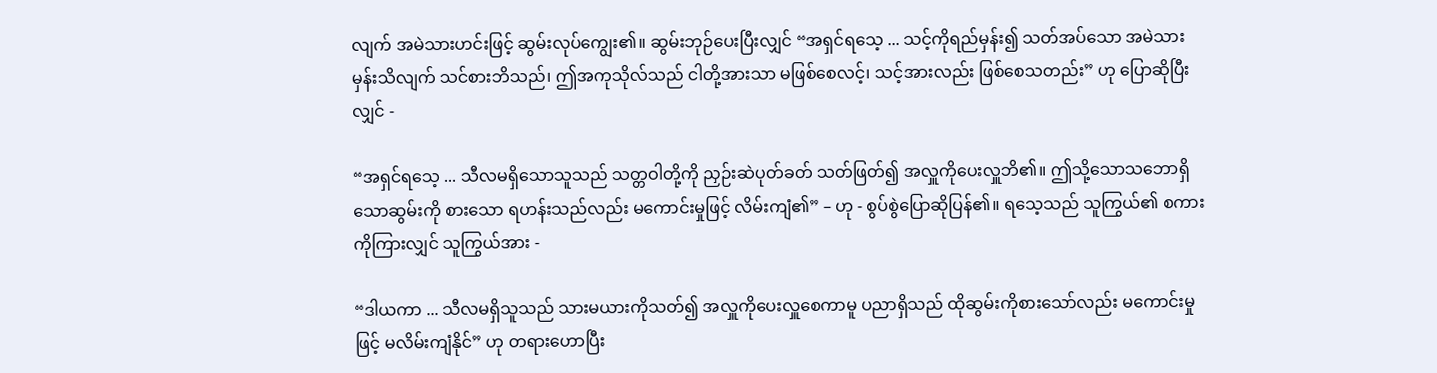လျက် အမဲသားဟင်းဖြင့် ဆွမ်းလုပ်ကျွေး၏။ ဆွမ်းဘုဉ်ပေးပြီးလျှင် “အရှင်ရသေ့ ... သင့်ကိုရည်မှန်း၍ သတ်အပ်သော အမဲသားမှန်းသိလျက် သင်စားဘိသည်၊ ဤအကုသိုလ်သည် ငါတို့အားသာ မဖြစ်စေလင့်၊ သင့်အားလည်း ဖြစ်စေသတည်း” ဟု ပြောဆိုပြီးလျှင် -

“အရှင်ရသေ့ ... သီလမရှိသောသူသည် သတ္တဝါတို့ကို ညှဉ်းဆဲပုတ်ခတ် သတ်ဖြတ်၍ အလှူကိုပေးလှူဘိ၏။ ဤသို့သောသဘောရှိသောဆွမ်းကို စားသော ရဟန်းသည်လည်း မကောင်းမှုဖြင့် လိမ်းကျံ၏” – ဟု - စွပ်စွဲပြောဆိုပြန်၏။ ရသေ့သည် သူကြွယ်၏ စကားကိုကြားလျှင် သူကြွယ်အား -

“ဒါယကာ ... သီလမရှိသူသည် သားမယားကိုသတ်၍ အလှူကိုပေးလှူစေကာမူ ပညာရှိသည် ထိုဆွမ်းကိုစားသော်လည်း မကောင်းမှုဖြင့် မလိမ်းကျံနိုင်” ဟု တရားဟောပြီး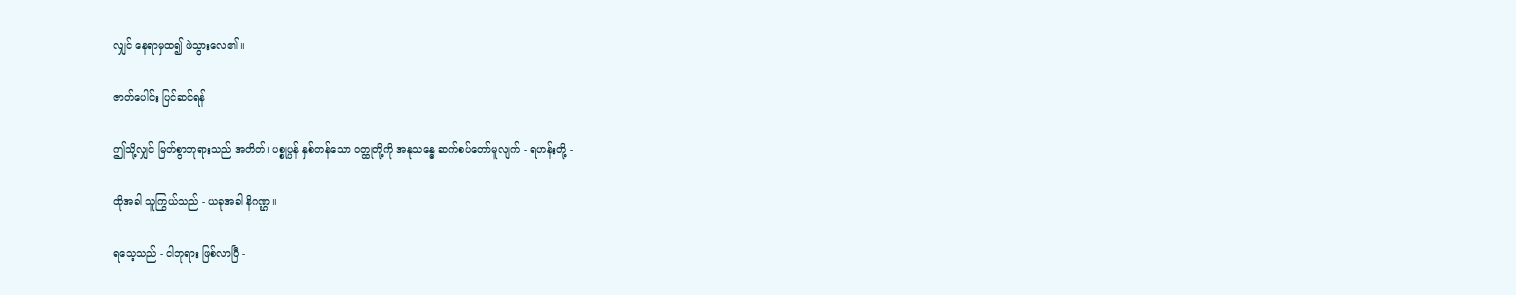လျှင် နေရာမှထ၍ ဖဲသွားလေ၏။

ဇာတ်ပေါင်း ပြင်ဆင်ရန်

ဤသို့လျှင် မြတ်စွာဘုရားသည် အတိတ်၊ ပစ္စုပ္ပန် နှစ်တန်သော ဝတ္ထုတို့ကို အနုသန္ဓေ ဆက်စပ်တော်မူလျက် - ရဟန်းတို့ -

ထိုအခါ သူကြွယ်သည် - ယခုအခါ နိဂဏ္ဌ။

ရသေ့သည် - ငါဘုရား ဖြစ်လာပြီ -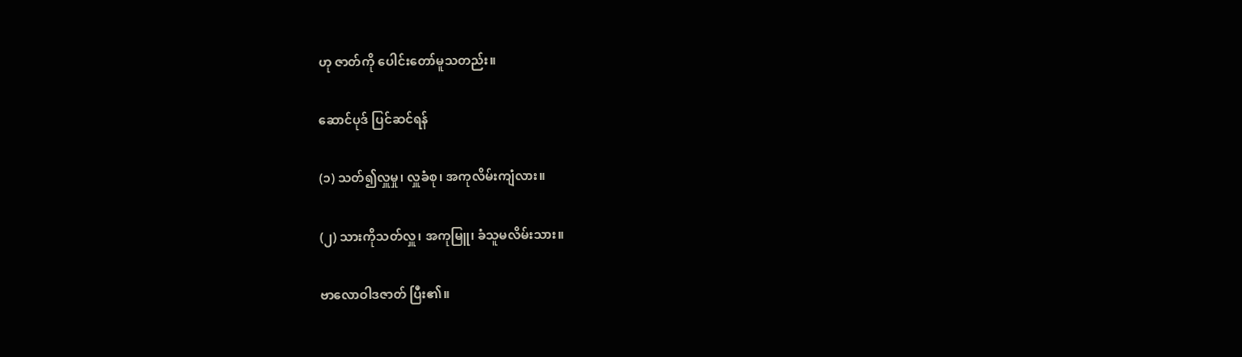ဟု ဇာတ်ကို ပေါင်းတော်မူသတည်း။

ဆောင်ပုဒ် ပြင်ဆင်ရန်

(၁) သတ်၍လှူမှု၊ လှူခံစု၊ အကုလိမ်းကျံလား။

(၂) သားကိုသတ်လှူ၊ အကုမြူ၊ ခံသူမလိမ်းသား။

ဗာလောဝါဒဇာတ် ပြီး၏။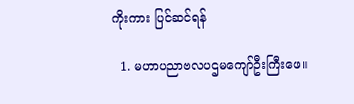ကိုးကား ပြင်ဆင်ရန်

  1. မဟာပညာဗလပဌမကျော်ဦးကြီးဖေ။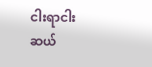ငါးရာငါးဆယ်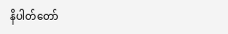နိပါတ်တော်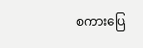စကားပြေ